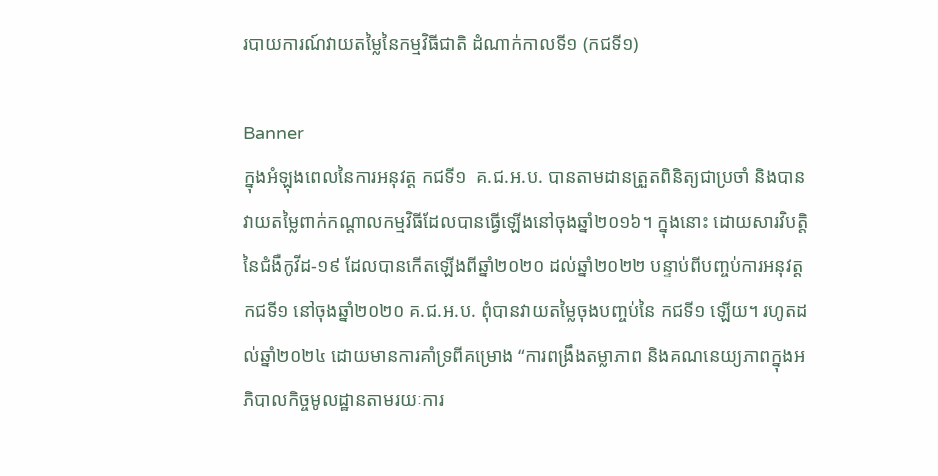របាយការណ៍វាយតម្លៃនៃកម្មវិធីជាតិ ដំណាក់កាលទី១ (កជទី១)

Banner
ក្នុងអំឡុងពេលនៃការអនុវត្ត កជទី១  គ.ជ.អ.ប. បានតាមដានត្រួតពិនិត្យជាប្រចាំ និងបានវាយតម្លៃពាក់កណ្តាលកម្មវិធីដែលបានធ្វើឡើងនៅចុងឆ្នាំ២០១៦។ ក្នុងនោះ ដោយសារវិបត្តិនៃជំងឺកូវីដ-១៩ ដែលបានកើតឡើងពីឆ្នាំ២០២០ ដល់ឆ្នាំ២០២២ បន្ទាប់ពីបញ្ចប់ការអនុវត្ត កជទី១ នៅចុងឆ្នាំ២០២០ គ.ជ.អ.ប. ពុំបានវាយតម្លៃចុងបញ្ចប់នៃ កជទី១ ឡើយ។ រហូតដល់ឆ្នាំ២០២៤ ដោយមានការគាំទ្រពីគម្រោង “ការពង្រឹងតម្លាភាព និងគណនេយ្យភាពក្នុងអភិបាលកិច្ចមូលដ្ឋានតាមរយៈការ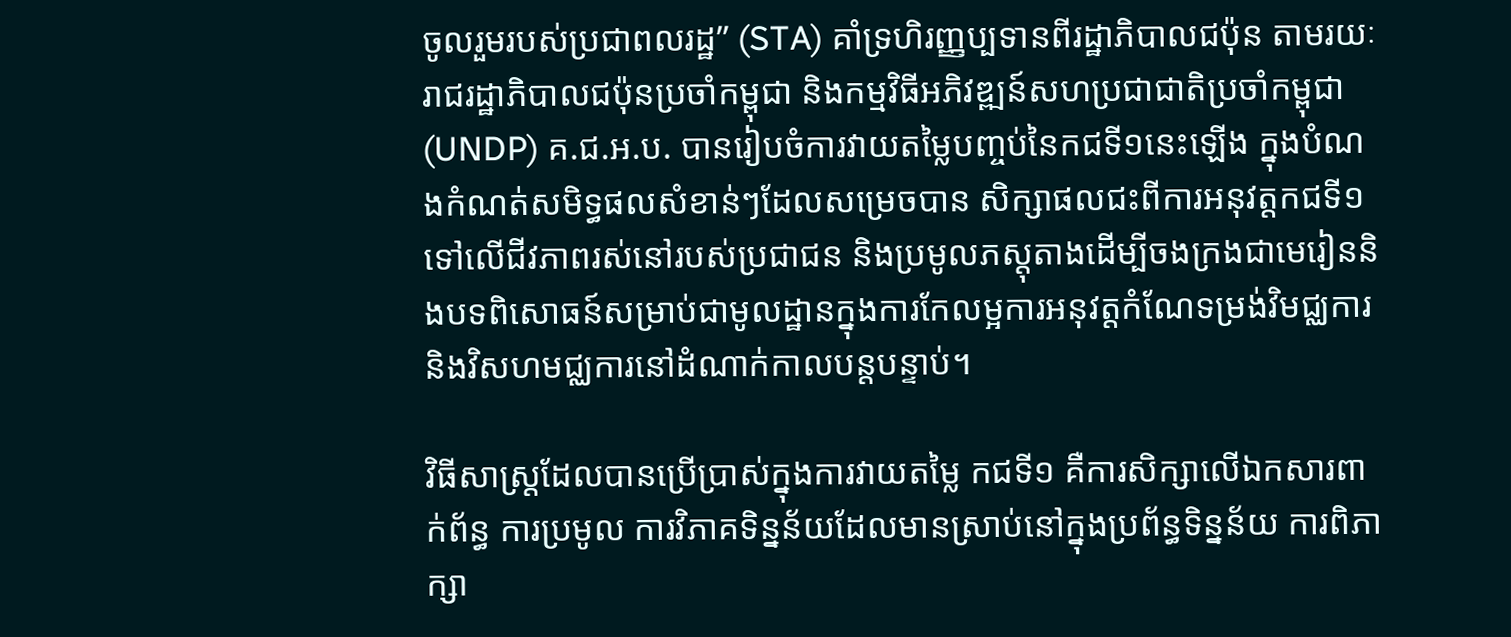ចូលរួមរបស់ប្រជាពលរដ្ឋ” (STA) គាំទ្រហិរញ្ញប្បទានពីរដ្ឋាភិបាលជប៉ុន តាមរយៈរាជរដ្ឋាភិបាលជប៉ុនប្រចាំកម្ពុជា និងកម្មវិធីអភិវឌ្ឍន៍សហប្រជាជាតិប្រចាំកម្ពុជា (UNDP) គ.ជ.អ.ប. បានរៀបចំការវាយតម្លៃបញ្ចប់នៃកជទី១នេះឡើង ក្នុងបំណងកំណត់សមិទ្ធផលសំខាន់ៗដែលសម្រេចបាន សិក្សាផលជះពីការអនុវត្តកជទី១ទៅលើជីវភាពរស់នៅរបស់ប្រជាជន និងប្រមូលភស្តុតាងដើម្បីចងក្រងជាមេរៀននិងបទពិសោធន៍សម្រាប់ជាមូលដ្ឋានក្នុងការកែលម្អការអនុវត្តកំណែទម្រង់វិមជ្ឈការ និងវិសហមជ្ឈការនៅដំណាក់កាលបន្តបន្ទាប់។

វិធីសាស្ត្រដែលបានប្រើប្រាស់ក្នុងការវាយតម្លៃ កជទី១ គឺការសិក្សាលើឯកសារពាក់ព័ន្ធ ការប្រមូល ការវិភាគទិន្នន័យដែលមានស្រាប់នៅក្នុងប្រព័ន្ធទិន្នន័យ ការពិភាក្សា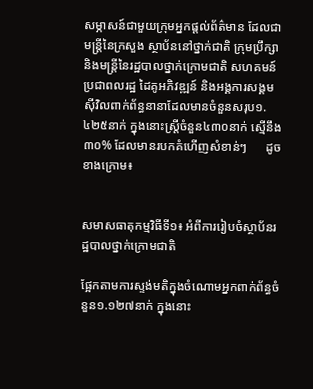សម្ភាសន៍ជាមួយក្រុមអ្នកផ្តល់ព័ត៌មាន ដែលជាមន្ត្រីនៃក្រសួង ស្ថាប័ននៅថ្នាក់ជាតិ ក្រុមប្រឹក្សា និងមន្ត្រីនៃរដ្ឋបាលថ្នាក់ក្រោមជាតិ សហគមន៍ ប្រជាពលរដ្ឋ ដៃគូអភិវឌ្ឍន៍ និងអង្គការសង្គមស៊ីវិលពាក់ព័ន្ធនានាដែលមានចំនួនសរុប១.៤២៥នាក់ ក្នុងនោះស្ត្រីចំនួន៤៣០នាក់ ស្មើនឹង៣០% ដែលមានរបកគំហើញសំខាន់ៗ      ដូចខាងក្រោម៖


សមាសធាតុកម្មវិធីទី១៖ អំពីការរៀបចំស្ថាប័នរដ្ឋបាលថ្នាក់ក្រោមជាតិ

ផ្អែកតាមការស្ទង់មតិក្នុងចំណោមអ្នកពាក់ព័ន្ធចំនួន១.១២៧នាក់ ក្នុងនោះ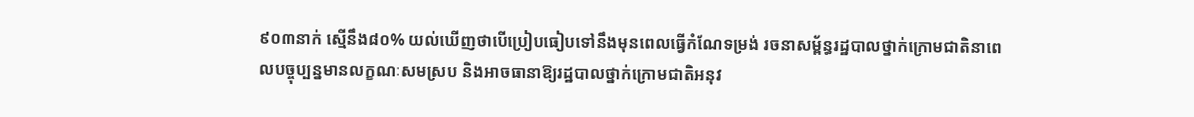៩០៣នាក់ ស្មើនឹង៨០% យល់ឃើញថាបើប្រៀបធៀបទៅនឹងមុនពេលធ្វើកំណែទម្រង់ រចនាសម្ព័ន្ធរដ្ឋបាលថ្នាក់ក្រោមជាតិនាពេលបច្ចុប្បន្នមានលក្ខណៈសមស្រប និងអាចធានាឱ្យរដ្ឋបាលថ្នាក់ក្រោមជាតិអនុវ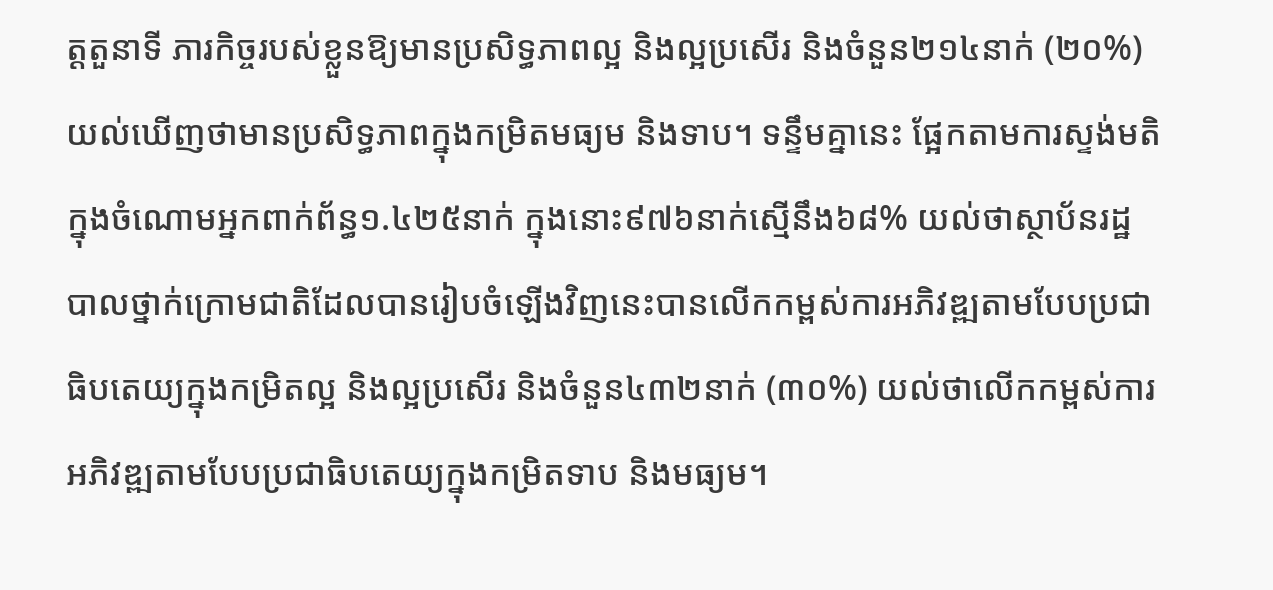ត្តតួនាទី ភារកិច្ចរបស់ខ្លួនឱ្យមានប្រសិទ្ធភាពល្អ និងល្អប្រសើរ និងចំនួន២១៤នាក់ (២០%) យល់ឃើញថាមានប្រសិទ្ធភាពក្នុងកម្រិតមធ្យម និងទាប។ ទន្ទឹមគ្នានេះ ផ្អែកតាមការស្ទង់មតិក្នុងចំណោមអ្នកពាក់ព័ន្ធ១.៤២៥នាក់ ក្នុងនោះ៩៧៦នាក់ស្មើនឹង៦៨% យល់ថាស្ថាប័នរដ្ឋបាលថ្នាក់ក្រោមជាតិដែលបានរៀបចំឡើងវិញនេះបានលើកកម្ពស់ការអភិវឌ្ឍតាមបែបប្រជាធិបតេយ្យក្នុងកម្រិតល្អ និងល្អប្រសើរ និងចំនួន៤៣២នាក់ (៣០%) យល់ថាលើកកម្ពស់ការអភិវឌ្ឍតាមបែបប្រជាធិបតេយ្យក្នុងកម្រិតទាប និងមធ្យម។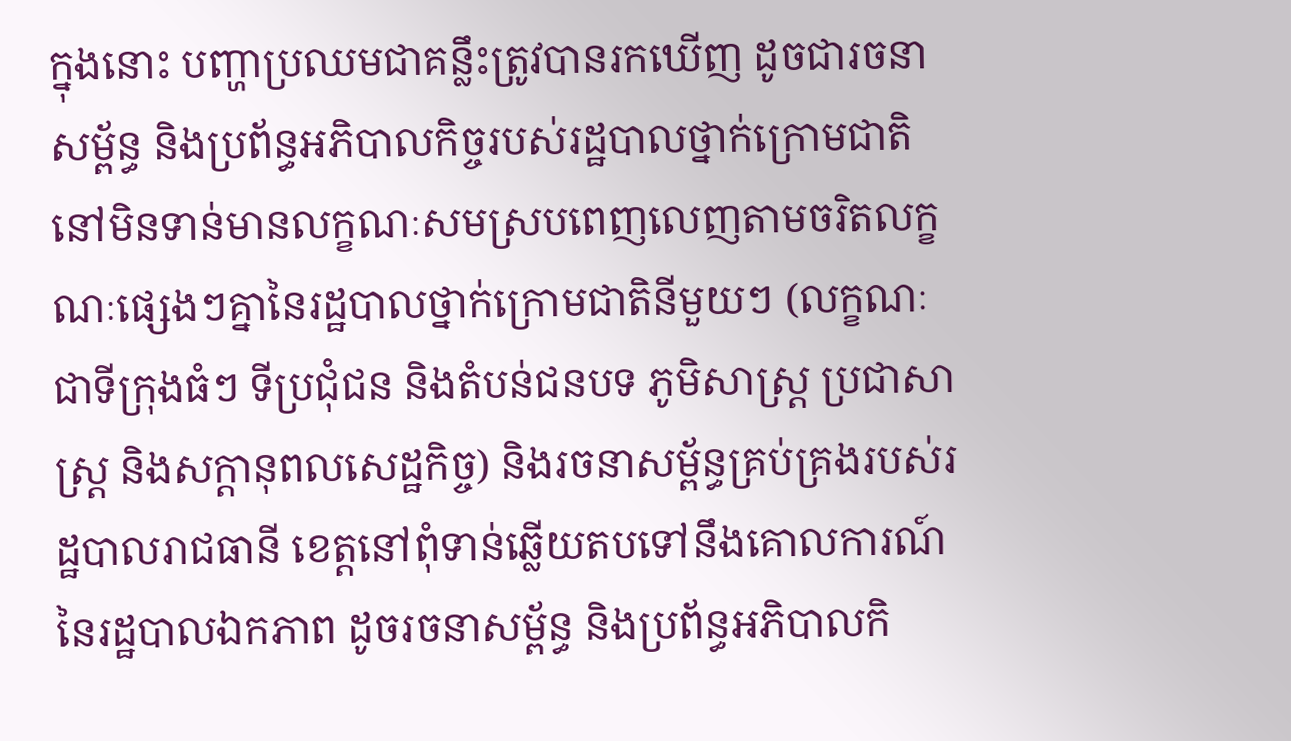ក្នុងនោះ បញ្ហាប្រឈមជាគន្លឹះត្រូវបានរកឃើញ ដូចជារចនាសម្ព័ន្ធ និងប្រព័ន្ធអភិបាលកិច្ចរបស់រដ្ឋបាលថ្នាក់ក្រោមជាតិនៅមិនទាន់មានលក្ខណៈសមស្របពេញលេញតាមចរិតលក្ខណៈផ្សេងៗគ្នានៃរដ្ឋបាលថ្នាក់ក្រោមជាតិនីមួយៗ (លក្ខណៈជាទីក្រុងធំៗ ទីប្រជុំជន និងតំបន់ជនបទ ភូមិសាស្រ្ត ប្រជាសាស្រ្ត និងសក្តានុពលសេដ្ឋកិច្ច) និងរចនាសម្ព័ន្ធគ្រប់គ្រងរបស់រដ្ឋបាលរាជធានី ខេត្តនៅពុំទាន់ឆ្លើយតបទៅនឹងគោលការណ៍នៃរដ្ឋបាលឯកភាព ដូចរចនាសម្ព័ន្ធ និងប្រព័ន្ធអភិបាលកិ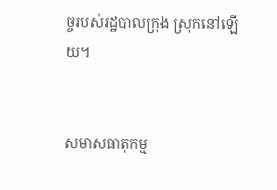ច្ចរបស់រដ្ឋបាលក្រុង ស្រុកនៅឡើយ។


សមាសធាតុកម្ម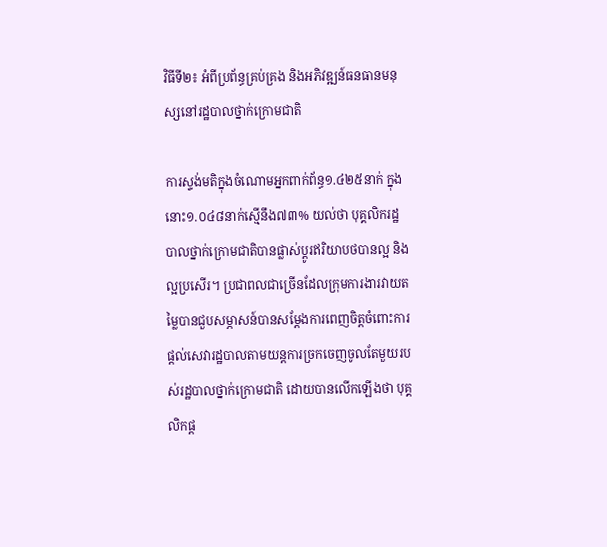វិធីទី២៖ អំពីប្រព័ន្ធគ្រប់គ្រង និងអភិវឌ្ឍន៍ធនធានមនុស្សនៅរដ្ឋបាលថ្នាក់ក្រោមជាតិ

ការស្ទង់មតិក្នុងចំណោមអ្នកពាក់ព័ន្ធ១.៤២៥នាក់ ក្នុងនោះ១.០៤៨នាក់ស្មើនឹង៧៣% យល់ថា បុគ្គលិករដ្ឋបាលថ្នាក់ក្រោមជាតិបានផ្លាស់ប្តូរឥរិយាបថបានល្អ និងល្អប្រសើរ។ ប្រជាពលជាច្រើនដែលក្រុមការងារវាយតម្លៃបានជួបសម្ភាសន៍បានសម្តែងការពេញចិត្តចំពោះការផ្តល់សេវារដ្ឋបាលតាមយន្តការច្រកចេញចូលតែមួយរបស់រដ្ឋបាលថ្នាក់ក្រោមជាតិ ដោយបានលើកឡើងថា បុគ្គលិកផ្ត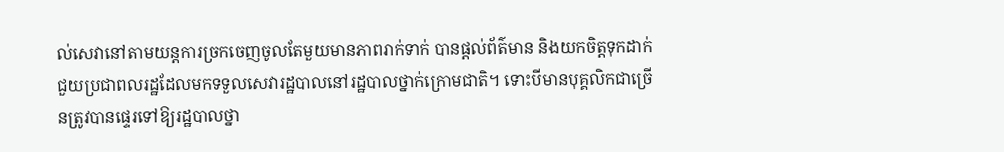ល់សេវានៅតាមយន្តការច្រកចេញចូលតែមួយមានភាពរាក់ទាក់ បានផ្តល់ព័ត៌មាន និងយកចិត្តទុកដាក់ជួយប្រជាពលរដ្ឋដែលមកទទួលសេវារដ្ឋបាលនៅរដ្ឋបាលថ្នាក់ក្រោមជាតិ។ ទោះបីមានបុគ្គលិកជាច្រើនត្រូវបានផ្ទេរទៅឱ្យរដ្ឋបាលថ្នា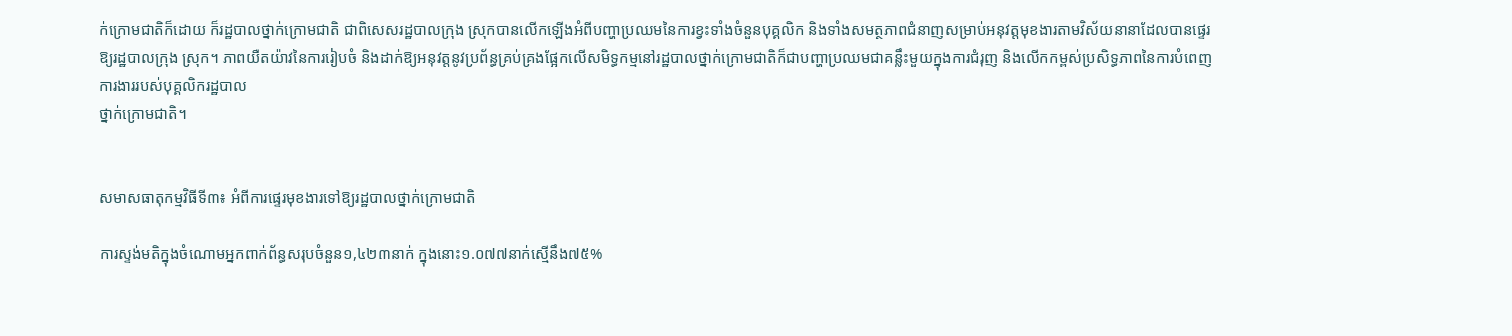ក់ក្រោមជាតិក៏ដោយ ក៏រដ្ឋបាលថ្នាក់ក្រោមជាតិ ជាពិសេសរដ្ឋបាលក្រុង ស្រុកបានលើកឡើងអំពីបញ្ហាប្រឈមនៃការខ្វះទាំងចំនួនបុគ្គលិក និងទាំងសមត្ថភាពជំនាញសម្រាប់អនុវត្តមុខងារតាមវិស័យនានាដែលបានផ្ទេរឱ្យរដ្ឋបាលក្រុង ស្រុក។ ភាពយឺតយ៉ាវនៃការរៀបចំ និងដាក់ឱ្យអនុវត្តនូវប្រព័ន្ធគ្រប់គ្រងផ្អែកលើសមិទ្ធកម្មនៅរដ្ឋបាលថ្នាក់ក្រោមជាតិក៏ជាបញ្ហាប្រឈមជាគន្លឹះមួយក្នុងការជំរុញ និងលើកកម្ពស់ប្រសិទ្ធភាពនៃការបំពេញការងាររបស់បុគ្គលិករដ្ឋបាល
ថ្នាក់ក្រោមជាតិ។


សមាសធាតុកម្មវិធីទី៣៖ អំពីការផ្ទេរមុខងារទៅឱ្យរដ្ឋបាលថ្នាក់ក្រោមជាតិ

ការស្ទង់មតិក្នុងចំណោមអ្នកពាក់ព័ន្ធសរុបចំនួន១,៤២៣នាក់ ក្នុងនោះ១.០៧៧នាក់ស្មើនឹង៧៥%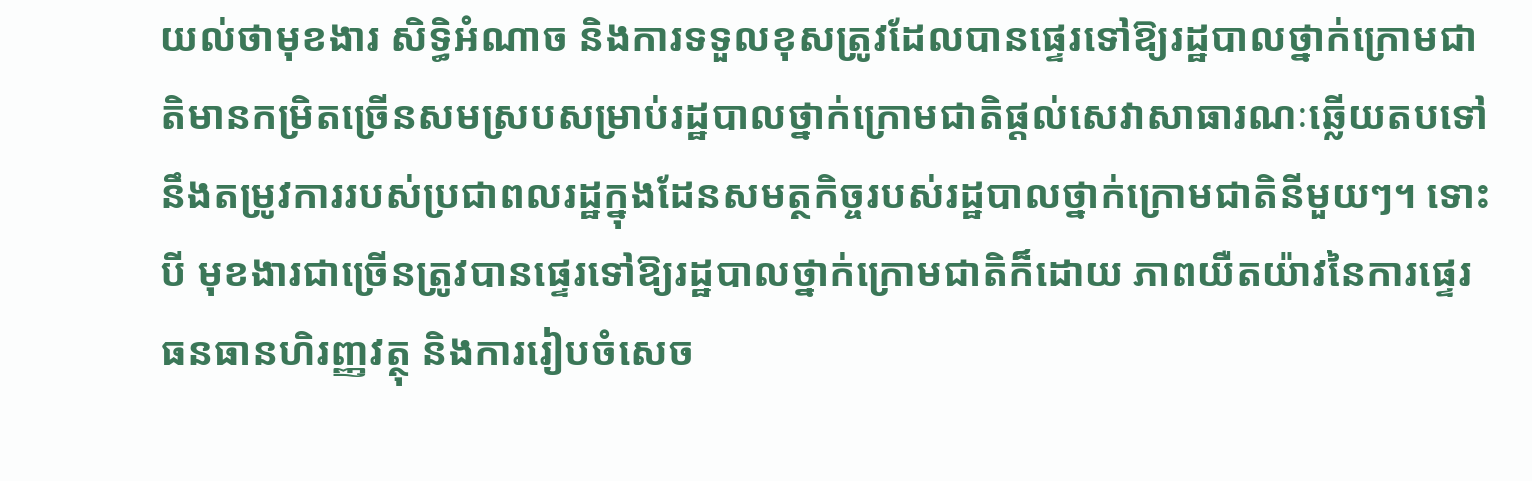យល់ថាមុខងារ សិទ្ធិអំណាច និងការទទួលខុសត្រូវដែលបានផ្ទេរទៅឱ្យរដ្ឋបាលថ្នាក់ក្រោមជាតិមានកម្រិតច្រើនសមស្របសម្រាប់រដ្ឋបាលថ្នាក់ក្រោមជាតិផ្តល់សេវាសាធារណៈឆ្លើយតបទៅនឹងតម្រូវការរបស់ប្រជាពលរដ្ឋក្នុងដែនសមត្ថកិច្ចរបស់រដ្ឋបាលថ្នាក់ក្រោមជាតិនីមួយៗ។ ទោះបី មុខងារជាច្រើនត្រូវបានផ្ទេរទៅឱ្យរដ្ឋបាលថ្នាក់ក្រោមជាតិក៏ដោយ ភាពយឺតយ៉ាវនៃការផ្ទេរធនធានហិរញ្ញវត្ថុ និងការរៀបចំសេច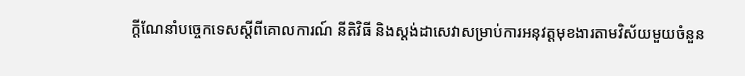ក្តីណែនាំបច្ចេកទេសស្តីពីគោលការណ៍ នីតិវិធី និងស្តង់ដាសេវាសម្រាប់ការអនុវត្តមុខងារតាមវិស័យមួយចំនួន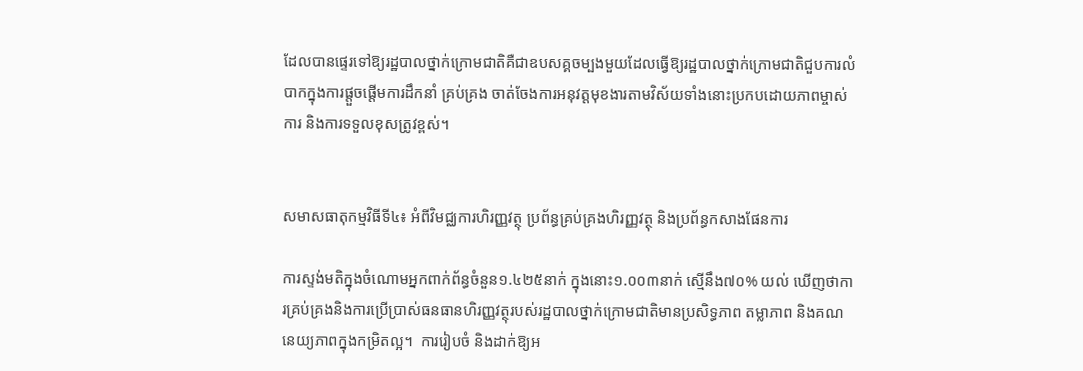ដែលបានផ្ទេរទៅឱ្យរដ្ឋបាលថ្នាក់ក្រោមជាតិគឺជាឧបសគ្គចម្បងមួយដែលធ្វើឱ្យរដ្ឋបាលថ្នាក់ក្រោមជាតិជួបការលំបាកក្នុងការផ្តួចផ្តើមការដឹកនាំ គ្រប់គ្រង ចាត់ចែងការអនុវត្តមុខងារតាមវិស័យទាំងនោះប្រកបដោយភាពម្ចាស់ការ និងការទទួលខុសត្រូវខ្ពស់។


សមាសធាតុកម្មវិធីទី៤៖ អំពីវិមជ្ឈការហិរញ្ញវត្ថុ ប្រព័ន្ធគ្រប់គ្រងហិរញ្ញវត្ថុ និងប្រព័ន្ធកសាងផែនការ

ការស្ទង់មតិក្នុងចំណោមអ្នកពាក់ព័ន្ធចំនួន១.៤២៥នាក់ ក្នុងនោះ១.០០៣នាក់ ស្មើនឹង៧០% យល់ ឃើញថាការគ្រប់គ្រងនិងការប្រើប្រាស់ធនធានហិរញ្ញវត្ថុរបស់រដ្ឋបាលថ្នាក់ក្រោមជាតិមានប្រសិទ្ធភាព តម្លាភាព និងគណនេយ្យភាពក្នុងកម្រិតល្អ។  ការរៀបចំ និងដាក់ឱ្យអ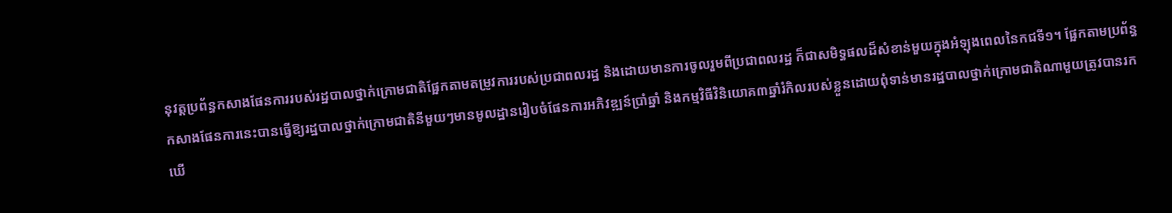នុវត្តប្រព័ន្ធកសាងផែនការរបស់រដ្ឋបាលថ្នាក់ក្រោមជាតិផ្អែកតាមតម្រូវការរបស់ប្រជាពលរដ្ឋ និងដោយមានការចូលរួមពីប្រជាពលរដ្ឋ ក៏ជាសមិទ្ធផលដ៏សំខាន់មួយក្នុងអំឡុងពេលនៃកជទី១។ ផ្អែកតាមប្រព័ន្ធកសាងផែនការនេះបានធ្វើឱ្យរដ្ឋបាលថ្នាក់ក្រោមជាតិនីមួយៗមានមូលដ្ឋានរៀបចំផែនការអភិវឌ្ឍន៍ប្រាំឆ្នាំ និងកម្មវិធីវិនិយោគ៣ឆ្នាំរំកិលរបស់ខ្លួនដោយពុំទាន់មានរដ្ឋបាលថ្នាក់ក្រោមជាតិណាមួយត្រូវបានរកឃើ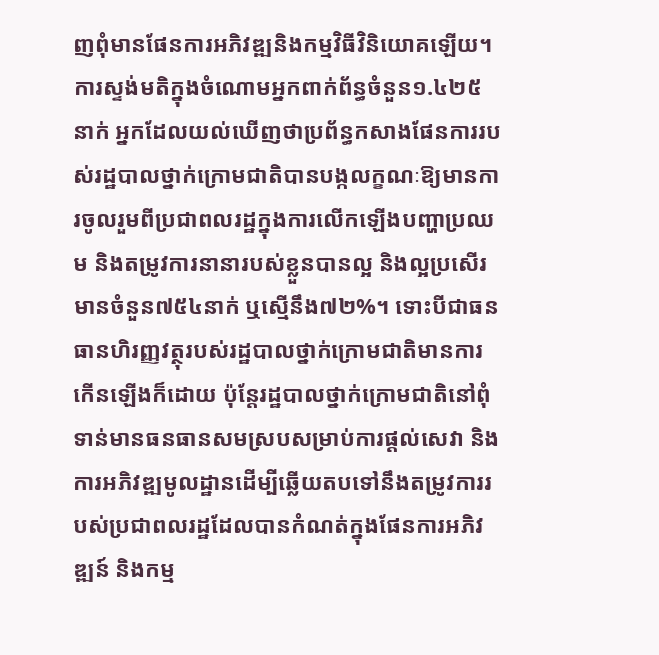ញពុំមានផែនការអភិវឌ្ឍនិងកម្មវិធីវិនិយោគឡើយ។ ការស្ទង់មតិក្នុងចំណោមអ្នកពាក់ព័ន្ធចំនួន១.៤២៥នាក់ អ្នកដែលយល់ឃើញថាប្រព័ន្ធកសាងផែនការរបស់រដ្ឋបាលថ្នាក់ក្រោមជាតិបានបង្កលក្ខណៈឱ្យមានការចូលរួមពីប្រជាពលរដ្ឋក្នុងការលើកឡើងបញ្ហាប្រឈម និងតម្រូវការនានារបស់ខ្លួនបានល្អ និងល្អប្រសើរមានចំនួន៧៥៤នាក់ ឬស្មើនឹង៧២%។ ទោះបីជាធនធានហិរញ្ញវត្ថុរបស់រដ្ឋបាលថ្នាក់ក្រោមជាតិមានការកើនឡើងក៏ដោយ ប៉ុន្តែរដ្ឋបាលថ្នាក់ក្រោមជាតិនៅពុំទាន់មានធនធានសមស្របសម្រាប់ការផ្តល់សេវា និងការអភិវឌ្ឍមូលដ្ឋានដើម្បីឆ្លើយតបទៅនឹងតម្រូវការរបស់ប្រជាពលរដ្ឋដែលបានកំណត់ក្នុងផែនការអភិវឌ្ឍន៍ និងកម្ម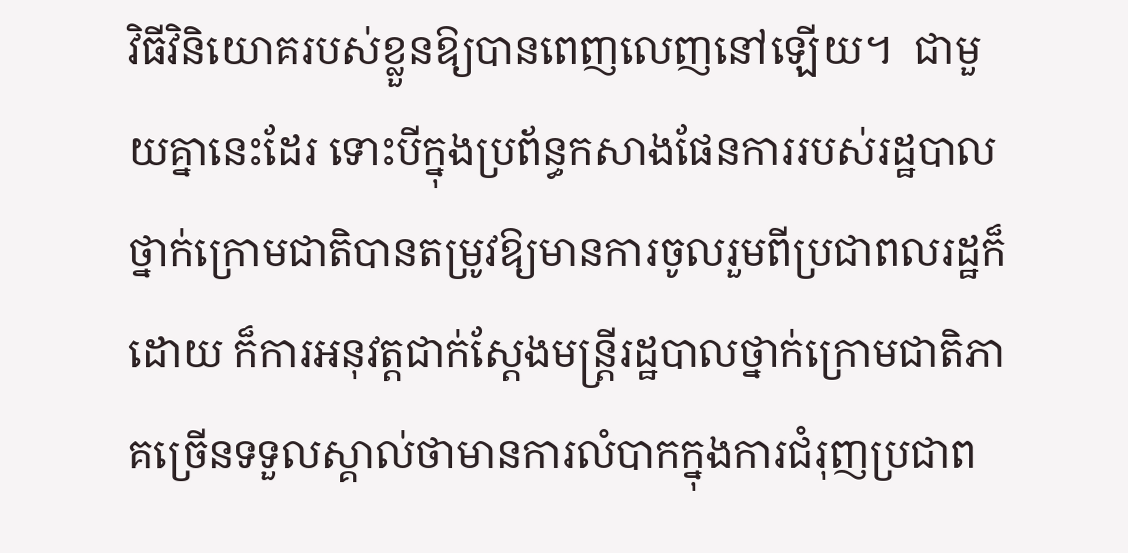វិធីវិនិយោគរបស់ខ្លួនឱ្យបានពេញលេញនៅឡើយ។  ជាមួយគ្នានេះដែរ ទោះបីក្នុងប្រព័ន្ធកសាងផែនការរបស់រដ្ឋបាលថ្នាក់ក្រោមជាតិបានតម្រូវឱ្យមានការចូលរួមពីប្រជាពលរដ្ឋក៏ដោយ ក៏ការអនុវត្តជាក់ស្តែងមន្ត្រីរដ្ឋបាលថ្នាក់ក្រោមជាតិភាគច្រើនទទួលស្គាល់ថាមានការលំបាកក្នុងការជំរុញប្រជាព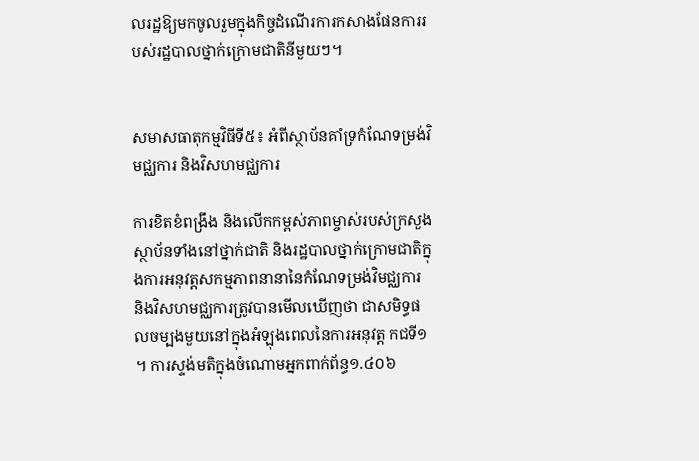លរដ្ឋឱ្យមកចូលរួមក្នុងកិច្ចដំណើរការកសាងផែនការរបស់រដ្ឋបាលថ្នាក់ក្រោមជាតិនីមួយៗ។


សមាសធាតុកម្មវិធីទី៥៖ អំពីស្ថាប័នគាំទ្រកំណែទម្រង់វិមជ្ឈការ និងវិសហមជ្ឈការ

ការខិតខំពង្រឹង និងលើកកម្ពស់ភាពម្ចាស់របស់ក្រសួង ស្ថាប័នទាំងនៅថ្នាក់ជាតិ និងរដ្ឋបាលថ្នាក់ក្រោមជាតិក្នុងការអនុវត្តសកម្មភាពនានានៃកំណែទម្រង់វិមជ្ឈការ និងវិសហមជ្ឈការត្រូវបានមើលឃើញថា ជាសមិទ្ធផលចម្បងមួយនៅក្នុងអំឡុងពេលនៃការអនុវត្ត កជទី១។ ការស្ទង់មតិក្នុងចំណោមអ្នកពាក់ព័ន្ធ១.៤០៦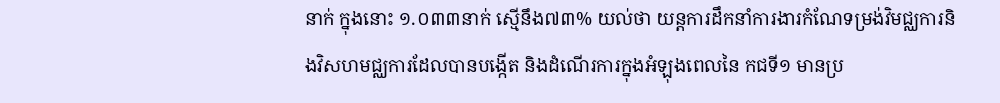នាក់ ក្នុងនោះ ១.០៣៣នាក់ ស្មើនឹង៧៣% យល់ថា យន្តការដឹកនាំការងារកំណែទម្រង់វិមជ្ឈការនិងវិសហមជ្ឈការដែលបានបង្កើត និងដំណើរការក្នុងអំឡុងពេលនៃ កជទី១ មានប្រ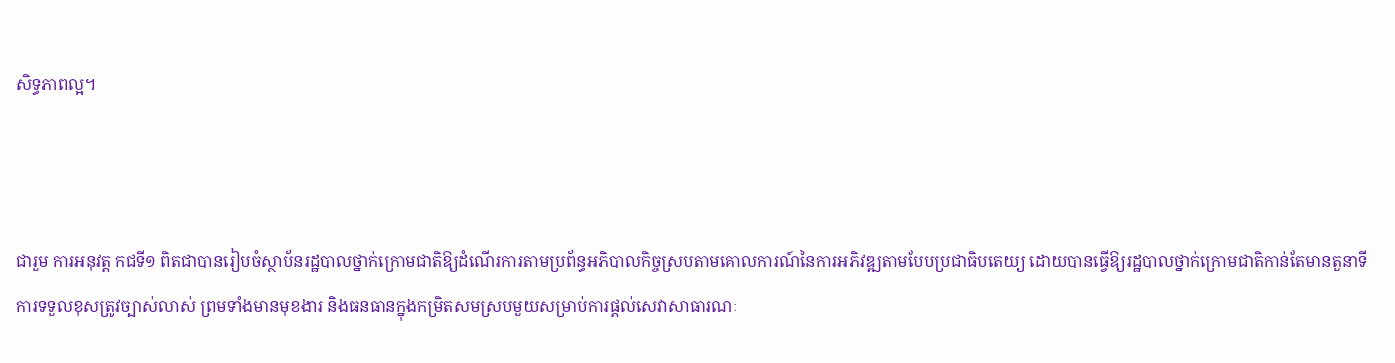សិទ្ធភាពល្អ។



ជារួម ការអនុវត្ត កជទី១ ពិតជាបានរៀបចំស្ថាប័នរដ្ឋបាលថ្នាក់ក្រោមជាតិឱ្យដំណើរការតាមប្រព័ន្ធអភិបាលកិច្ចស្របតាមគោលការណ៍នៃការអភិវឌ្ឍតាមបែបប្រជាធិបតេយ្យ ដោយបានធ្វើឱ្យរដ្ឋបាលថ្នាក់ក្រោមជាតិកាន់តែមានតួនាទី ការទទួលខុសត្រូវច្បាស់លាស់ ព្រមទាំងមានមុខងារ និងធនធានក្នុងកម្រិតសមស្របមួយសម្រាប់ការផ្តល់សេវាសាធារណៈ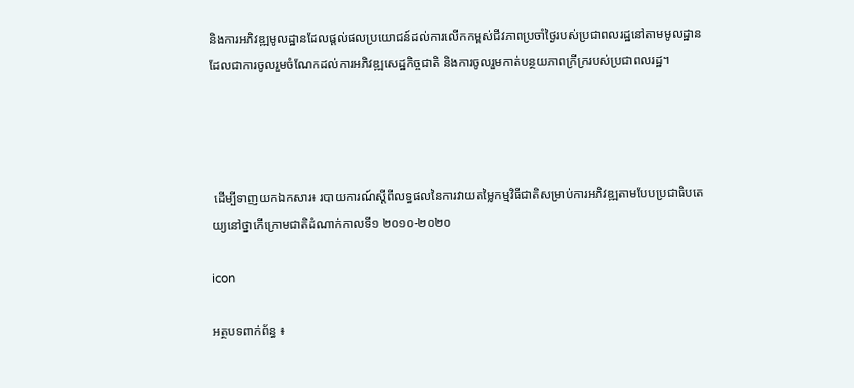និងការអភិវឌ្ឍមូលដ្ឋានដែលផ្តល់ផលប្រយោជន៍ដល់ការលើកកម្ពស់ជីវភាពប្រចាំថ្ងៃរបស់ប្រជាពលរដ្ឋនៅតាមមូលដ្ឋាន ដែលជាការចូលរួមចំណែកដល់ការអភិវឌ្ឍសេដ្ឋកិច្ចជាតិ និងការចូលរួមកាត់បន្ថយភាពក្រីក្ររបស់ប្រជាពលរដ្ឋ។




 ដើម្បីទាញយកឯកសារ៖ របាយការណ៍ស្តីពីលទ្ធផលនៃការវាយតម្លៃកម្មវិធីជាតិសម្រាប់ការអភិវឌ្ឍតាមបែបប្រជាធិបតេយ្យនៅថ្នាកើក្រោមជាតិដំណាក់កាលទី១ ២០១០-២០២០

icon

អត្ថបទពាក់ព័ន្ធ ៖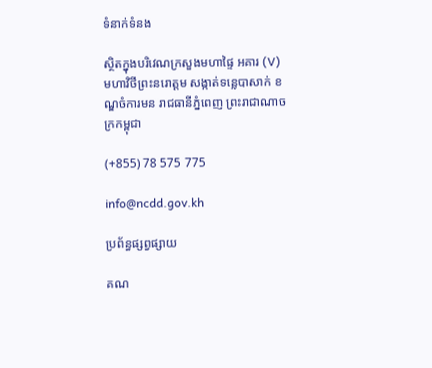ទំនាក់ទំនង

ស្ថិតក្នុងបរិវេណក្រសួងមហាផ្ទៃ អគារ (V) មហាវិថីព្រះនរោត្តម សង្កាត់ទន្លេបាសាក់ ខណ្ឌចំការមន រាជធានីភ្នំពេញ ព្រះរាជាណាចក្រកម្ពុជា

(+855) 78 575 775

info@ncdd.gov.kh

ប្រព័ន្ធផ្សព្វផ្សាយ

គណ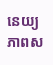នេយ្យភាពស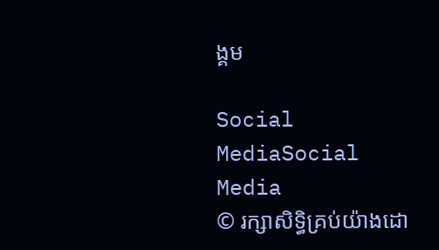ង្គម

Social MediaSocial Media
© រក្សាសិទិ្ធគ្រប់យ៉ាងដោ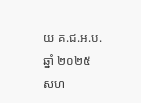យ គ.ជ.អ.ប. ឆ្នាំ ២០២៥
សហ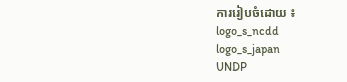ការរៀបចំដោយ ៖
logo_s_ncdd
logo_s_japan
UNDP